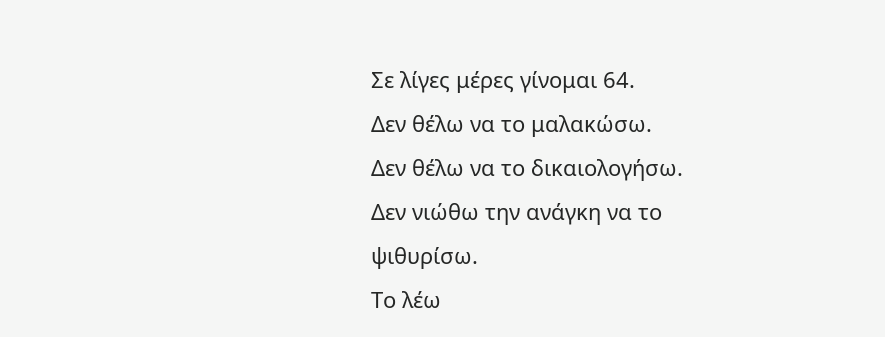Σε λίγες μέρες γίνομαι 64.
Δεν θέλω να το μαλακώσω.
Δεν θέλω να το δικαιολογήσω.
Δεν νιώθω την ανάγκη να το ψιθυρίσω.
Το λέω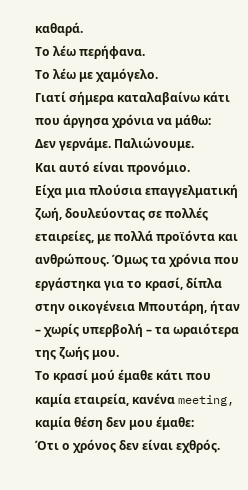καθαρά.
Το λέω περήφανα.
Το λέω με χαμόγελο.
Γιατί σήμερα καταλαβαίνω κάτι που άργησα χρόνια να μάθω:
Δεν γερνάμε. Παλιώνουμε.
Και αυτό είναι προνόμιο.
Είχα μια πλούσια επαγγελματική ζωή, δουλεύοντας σε πολλές εταιρείες, με πολλά προϊόντα και ανθρώπους. Όμως τα χρόνια που εργάστηκα για το κρασί, δίπλα στην οικογένεια Μπουτάρη, ήταν – χωρίς υπερβολή – τα ωραιότερα της ζωής μου.
Το κρασί μού έμαθε κάτι που καμία εταιρεία, κανένα meeting, καμία θέση δεν μου έμαθε:
Ότι ο χρόνος δεν είναι εχθρός.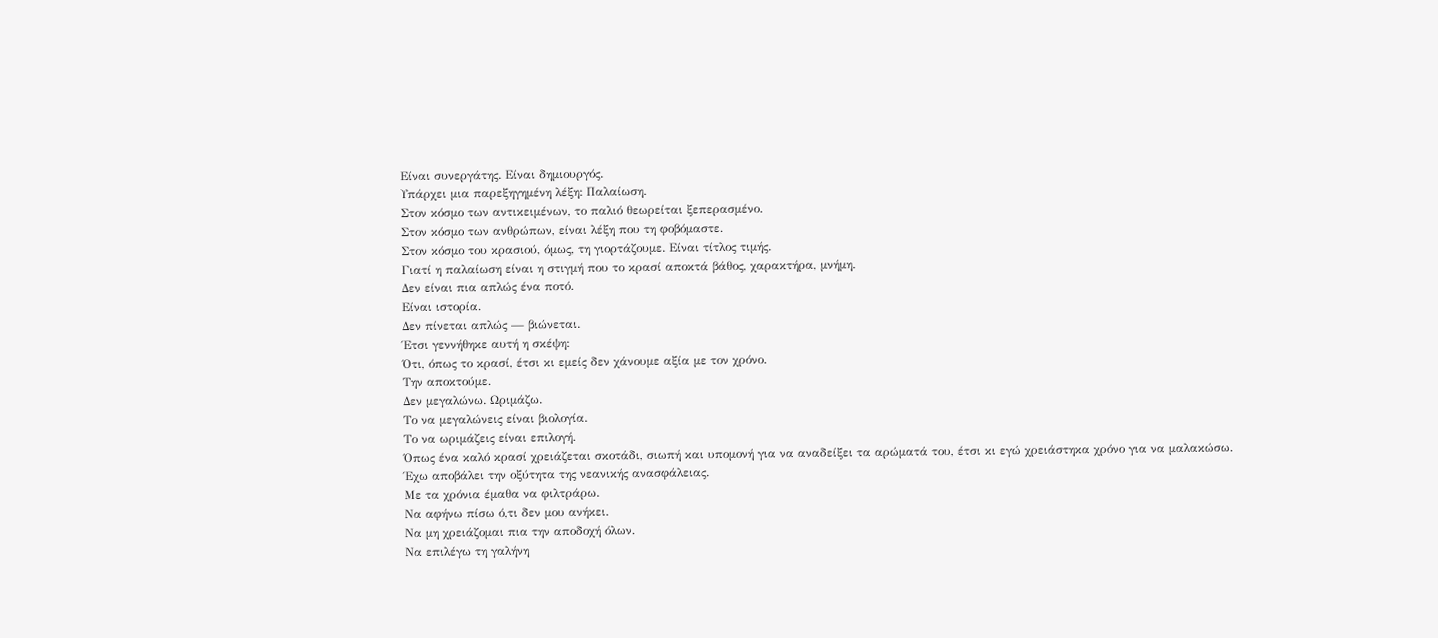Είναι συνεργάτης. Είναι δημιουργός.
Υπάρχει μια παρεξηγημένη λέξη: Παλαίωση.
Στον κόσμο των αντικειμένων, το παλιό θεωρείται ξεπερασμένο.
Στον κόσμο των ανθρώπων, είναι λέξη που τη φοβόμαστε.
Στον κόσμο του κρασιού, όμως, τη γιορτάζουμε. Είναι τίτλος τιμής.
Γιατί η παλαίωση είναι η στιγμή που το κρασί αποκτά βάθος, χαρακτήρα, μνήμη.
Δεν είναι πια απλώς ένα ποτό.
Είναι ιστορία.
Δεν πίνεται απλώς — βιώνεται.
Έτσι γεννήθηκε αυτή η σκέψη:
Ότι, όπως το κρασί, έτσι κι εμείς δεν χάνουμε αξία με τον χρόνο.
Την αποκτούμε.
Δεν μεγαλώνω. Ωριμάζω.
Το να μεγαλώνεις είναι βιολογία.
Το να ωριμάζεις είναι επιλογή.
Όπως ένα καλό κρασί χρειάζεται σκοτάδι, σιωπή και υπομονή για να αναδείξει τα αρώματά του, έτσι κι εγώ χρειάστηκα χρόνο για να μαλακώσω.
Έχω αποβάλει την οξύτητα της νεανικής ανασφάλειας.
Με τα χρόνια έμαθα να φιλτράρω.
Να αφήνω πίσω ό,τι δεν μου ανήκει.
Να μη χρειάζομαι πια την αποδοχή όλων.
Να επιλέγω τη γαλήνη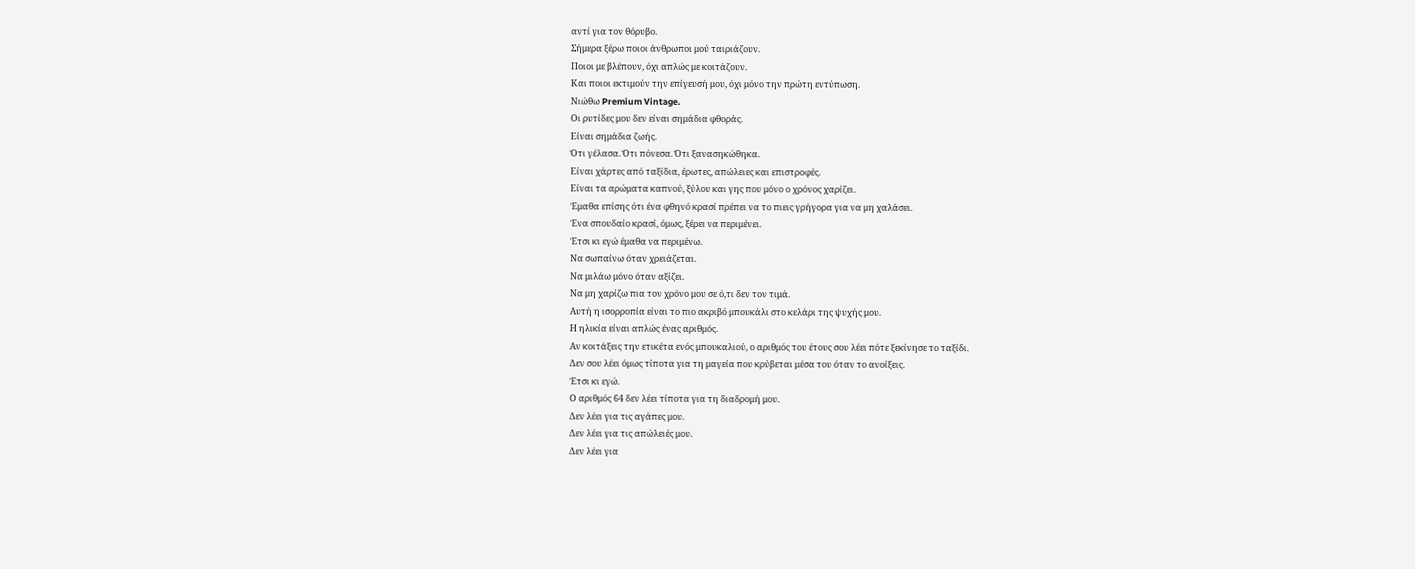αντί για τον θόρυβο.
Σήμερα ξέρω ποιοι άνθρωποι μού ταιριάζουν.
Ποιοι με βλέπουν, όχι απλώς με κοιτάζουν.
Και ποιοι εκτιμούν την επίγευσή μου, όχι μόνο την πρώτη εντύπωση.
Νιώθω Premium Vintage.
Οι ρυτίδες μου δεν είναι σημάδια φθοράς.
Είναι σημάδια ζωής.
Ότι γέλασα. Ότι πόνεσα. Ότι ξανασηκώθηκα.
Είναι χάρτες από ταξίδια, έρωτες, απώλειες και επιστροφές.
Είναι τα αρώματα καπνού, ξύλου και γης που μόνο ο χρόνος χαρίζει.
Έμαθα επίσης ότι ένα φθηνό κρασί πρέπει να το πιεις γρήγορα για να μη χαλάσει.
Ένα σπουδαίο κρασί, όμως, ξέρει να περιμένει.
Έτσι κι εγώ έμαθα να περιμένω.
Να σωπαίνω όταν χρειάζεται.
Να μιλάω μόνο όταν αξίζει.
Να μη χαρίζω πια τον χρόνο μου σε ό,τι δεν τον τιμά.
Αυτή η ισορροπία είναι το πιο ακριβό μπουκάλι στο κελάρι της ψυχής μου.
Η ηλικία είναι απλώς ένας αριθμός.
Αν κοιτάξεις την ετικέτα ενός μπουκαλιού, ο αριθμός του έτους σου λέει πότε ξεκίνησε το ταξίδι.
Δεν σου λέει όμως τίποτα για τη μαγεία που κρύβεται μέσα του όταν το ανοίξεις.
Έτσι κι εγώ.
Ο αριθμός 64 δεν λέει τίποτα για τη διαδρομή μου.
Δεν λέει για τις αγάπες μου.
Δεν λέει για τις απώλειές μου.
Δεν λέει για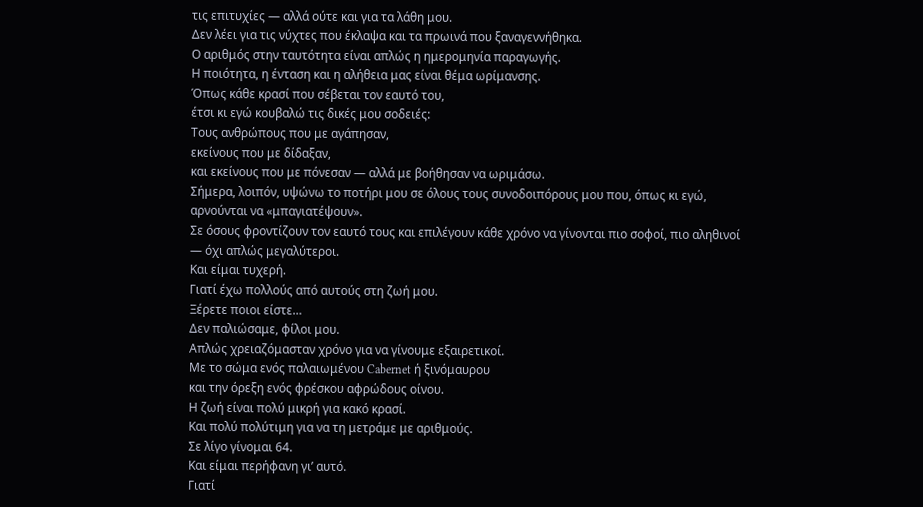τις επιτυχίες — αλλά ούτε και για τα λάθη μου.
Δεν λέει για τις νύχτες που έκλαψα και τα πρωινά που ξαναγεννήθηκα.
Ο αριθμός στην ταυτότητα είναι απλώς η ημερομηνία παραγωγής.
Η ποιότητα, η ένταση και η αλήθεια μας είναι θέμα ωρίμανσης.
Όπως κάθε κρασί που σέβεται τον εαυτό του,
έτσι κι εγώ κουβαλώ τις δικές μου σοδειές:
Τους ανθρώπους που με αγάπησαν,
εκείνους που με δίδαξαν,
και εκείνους που με πόνεσαν — αλλά με βοήθησαν να ωριμάσω.
Σήμερα, λοιπόν, υψώνω το ποτήρι μου σε όλους τους συνοδοιπόρους μου που, όπως κι εγώ, αρνούνται να «μπαγιατέψουν».
Σε όσους φροντίζουν τον εαυτό τους και επιλέγουν κάθε χρόνο να γίνονται πιο σοφοί, πιο αληθινοί — όχι απλώς μεγαλύτεροι.
Και είμαι τυχερή.
Γιατί έχω πολλούς από αυτούς στη ζωή μου.
Ξέρετε ποιοι είστε…
Δεν παλιώσαμε, φίλοι μου.
Απλώς χρειαζόμασταν χρόνο για να γίνουμε εξαιρετικοί.
Με το σώμα ενός παλαιωμένου Cabernet ή ξινόμαυρου
και την όρεξη ενός φρέσκου αφρώδους οίνου.
Η ζωή είναι πολύ μικρή για κακό κρασί.
Και πολύ πολύτιμη για να τη μετράμε με αριθμούς.
Σε λίγο γίνομαι 64.
Και είμαι περήφανη γι’ αυτό.
Γιατί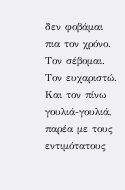δεν φοβάμαι πια τον χρόνο.
Τον σέβομαι.
Τον ευχαριστώ.
Και τον πίνω γουλιά-γουλιά,
παρέα με τους εντιμότατους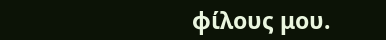φίλους μου.